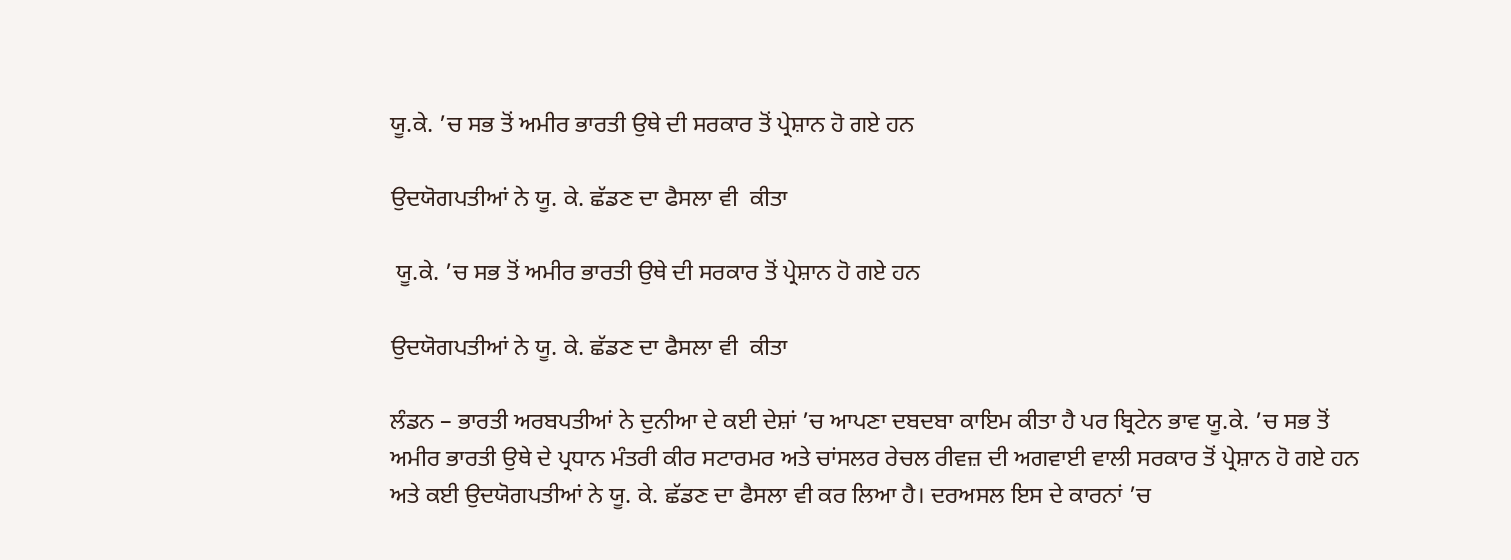ਯੂ.ਕੇ. ’ਚ ਸਭ ਤੋਂ ਅਮੀਰ ਭਾਰਤੀ ਉਥੇ ਦੀ ਸਰਕਾਰ ਤੋਂ ਪ੍ਰੇਸ਼ਾਨ ਹੋ ਗਏ ਹਨ

ਉਦਯੋਗਪਤੀਆਂ ਨੇ ਯੂ. ਕੇ. ਛੱਡਣ ਦਾ ਫੈਸਲਾ ਵੀ  ਕੀਤਾ

 ਯੂ.ਕੇ. ’ਚ ਸਭ ਤੋਂ ਅਮੀਰ ਭਾਰਤੀ ਉਥੇ ਦੀ ਸਰਕਾਰ ਤੋਂ ਪ੍ਰੇਸ਼ਾਨ ਹੋ ਗਏ ਹਨ

ਉਦਯੋਗਪਤੀਆਂ ਨੇ ਯੂ. ਕੇ. ਛੱਡਣ ਦਾ ਫੈਸਲਾ ਵੀ  ਕੀਤਾ

ਲੰਡਨ – ਭਾਰਤੀ ਅਰਬਪਤੀਆਂ ਨੇ ਦੁਨੀਆ ਦੇ ਕਈ ਦੇਸ਼ਾਂ ’ਚ ਆਪਣਾ ਦਬਦਬਾ ਕਾਇਮ ਕੀਤਾ ਹੈ ਪਰ ਬ੍ਰਿਟੇਨ ਭਾਵ ਯੂ.ਕੇ. ’ਚ ਸਭ ਤੋਂ ਅਮੀਰ ਭਾਰਤੀ ਉਥੇ ਦੇ ਪ੍ਰਧਾਨ ਮੰਤਰੀ ਕੀਰ ਸਟਾਰਮਰ ਅਤੇ ਚਾਂਸਲਰ ਰੇਚਲ ਰੀਵਜ਼ ਦੀ ਅਗਵਾਈ ਵਾਲੀ ਸਰਕਾਰ ਤੋਂ ਪ੍ਰੇਸ਼ਾਨ ਹੋ ਗਏ ਹਨ ਅਤੇ ਕਈ ਉਦਯੋਗਪਤੀਆਂ ਨੇ ਯੂ. ਕੇ. ਛੱਡਣ ਦਾ ਫੈਸਲਾ ਵੀ ਕਰ ਲਿਆ ਹੈ। ਦਰਅਸਲ ਇਸ ਦੇ ਕਾਰਨਾਂ ’ਚ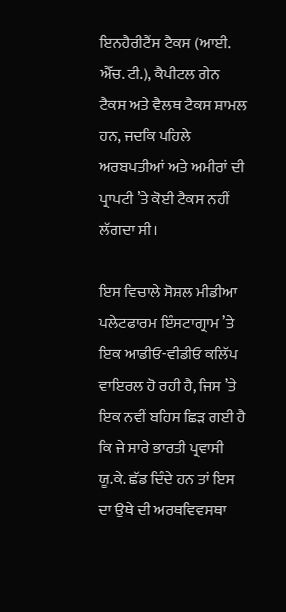ਇਨਹੈਰੀਟੈਂਸ ਟੈਕਸ (ਆਈ. ਐੱਚ. ਟੀ.), ਕੈਪੀਟਲ ਗੇਨ ਟੈਕਸ ਅਤੇ ਵੈਲਥ ਟੈਕਸ ਸ਼ਾਮਲ ਹਨ, ਜਦਕਿ ਪਹਿਲੇ ਅਰਬਪਤੀਆਂ ਅਤੇ ਅਮੀਰਾਂ ਦੀ ਪ੍ਰਾਪਟੀ ’ਤੇ ਕੋਈ ਟੈਕਸ ਨਹੀਂ ਲੱਗਦਾ ਸੀ।

ਇਸ ਵਿਚਾਲੇ ਸੋਸ਼ਲ ਮੀਡੀਆ ਪਲੇਟਫਾਰਮ ਇੰਸਟਾਗ੍ਰਾਮ ’ਤੇ ਇਕ ਆਡੀਓ-ਵੀਡੀਓ ਕਲਿੱਪ ਵਾਇਰਲ ਹੋ ਰਹੀ ਹੈ, ਜਿਸ ’ਤੇ ਇਕ ਨਵੀਂ ਬਹਿਸ ਛਿੜ ਗਈ ਹੈ ਕਿ ਜੇ ਸਾਰੇ ਭਾਰਤੀ ਪ੍ਰਵਾਸੀ ਯੂ.ਕੇ. ਛੱਡ ਦਿੰਦੇ ਹਨ ਤਾਂ ਇਸ ਦਾ ਉਥੇ ਦੀ ਅਰਥਵਿਵਸਥਾ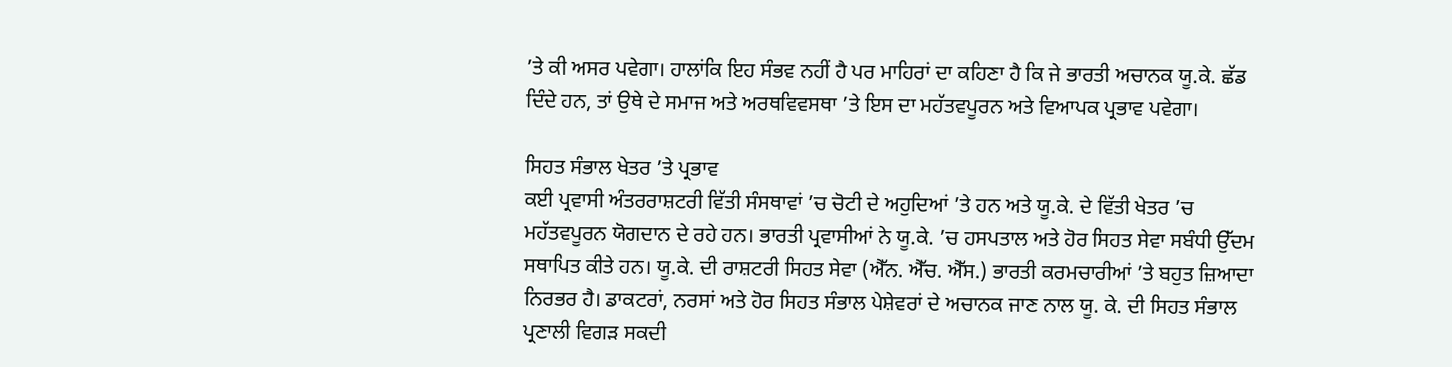’ਤੇ ਕੀ ਅਸਰ ਪਵੇਗਾ। ਹਾਲਾਂਕਿ ਇਹ ਸੰਭਵ ਨਹੀਂ ਹੈ ਪਰ ਮਾਹਿਰਾਂ ਦਾ ਕਹਿਣਾ ਹੈ ਕਿ ਜੇ ਭਾਰਤੀ ਅਚਾਨਕ ਯੂ.ਕੇ. ਛੱਡ ਦਿੰਦੇ ਹਨ, ਤਾਂ ਉਥੇ ਦੇ ਸਮਾਜ ਅਤੇ ਅਰਥਵਿਵਸਥਾ ’ਤੇ ਇਸ ਦਾ ਮਹੱਤਵਪੂਰਨ ਅਤੇ ਵਿਆਪਕ ਪ੍ਰਭਾਵ ਪਵੇਗਾ।

ਸਿਹਤ ਸੰਭਾਲ ਖੇਤਰ ’ਤੇ ਪ੍ਰਭਾਵ
ਕਈ ਪ੍ਰਵਾਸੀ ਅੰਤਰਰਾਸ਼ਟਰੀ ਵਿੱਤੀ ਸੰਸਥਾਵਾਂ ’ਚ ਚੋਟੀ ਦੇ ਅਹੁਦਿਆਂ ’ਤੇ ਹਨ ਅਤੇ ਯੂ.ਕੇ. ਦੇ ਵਿੱਤੀ ਖੇਤਰ ’ਚ ਮਹੱਤਵਪੂਰਨ ਯੋਗਦਾਨ ਦੇ ਰਹੇ ਹਨ। ਭਾਰਤੀ ਪ੍ਰਵਾਸੀਆਂ ਨੇ ਯੂ.ਕੇ. ’ਚ ਹਸਪਤਾਲ ਅਤੇ ਹੋਰ ਸਿਹਤ ਸੇਵਾ ਸਬੰਧੀ ਉੱਦਮ ਸਥਾਪਿਤ ਕੀਤੇ ਹਨ। ਯੂ.ਕੇ. ਦੀ ਰਾਸ਼ਟਰੀ ਸਿਹਤ ਸੇਵਾ (ਐੱਨ. ਐੱਚ. ਐੱਸ.) ਭਾਰਤੀ ਕਰਮਚਾਰੀਆਂ ’ਤੇ ਬਹੁਤ ਜ਼ਿਆਦਾ ਨਿਰਭਰ ਹੈ। ਡਾਕਟਰਾਂ, ਨਰਸਾਂ ਅਤੇ ਹੋਰ ਸਿਹਤ ਸੰਭਾਲ ਪੇਸ਼ੇਵਰਾਂ ਦੇ ਅਚਾਨਕ ਜਾਣ ਨਾਲ ਯੂ. ਕੇ. ਦੀ ਸਿਹਤ ਸੰਭਾਲ ਪ੍ਰਣਾਲੀ ਵਿਗੜ ਸਕਦੀ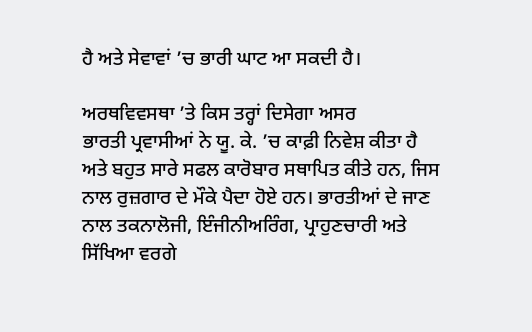ਹੈ ਅਤੇ ਸੇਵਾਵਾਂ ’ਚ ਭਾਰੀ ਘਾਟ ਆ ਸਕਦੀ ਹੈ।

ਅਰਥਵਿਵਸਥਾ ’ਤੇ ਕਿਸ ਤਰ੍ਹਾਂ ਦਿਸੇਗਾ ਅਸਰ
ਭਾਰਤੀ ਪ੍ਰਵਾਸੀਆਂ ਨੇ ਯੂ. ਕੇ. ’ਚ ਕਾਫ਼ੀ ਨਿਵੇਸ਼ ਕੀਤਾ ਹੈ ਅਤੇ ਬਹੁਤ ਸਾਰੇ ਸਫਲ ਕਾਰੋਬਾਰ ਸਥਾਪਿਤ ਕੀਤੇ ਹਨ, ਜਿਸ ਨਾਲ ਰੁਜ਼ਗਾਰ ਦੇ ਮੌਕੇ ਪੈਦਾ ਹੋਏ ਹਨ। ਭਾਰਤੀਆਂ ਦੇ ਜਾਣ ਨਾਲ ਤਕਨਾਲੋਜੀ, ਇੰਜੀਨੀਅਰਿੰਗ, ਪ੍ਰਾਹੁਣਚਾਰੀ ਅਤੇ ਸਿੱਖਿਆ ਵਰਗੇ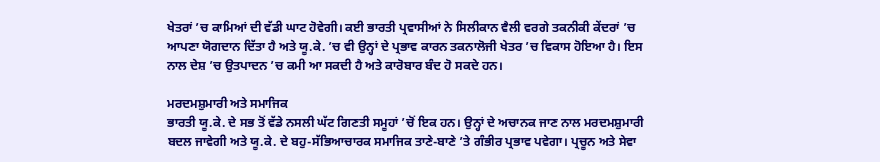ਖੇਤਰਾਂ ’ਚ ਕਾਮਿਆਂ ਦੀ ਵੱਡੀ ਘਾਟ ਹੋਵੇਗੀ। ਕਈ ਭਾਰਤੀ ਪ੍ਰਵਾਸੀਆਂ ਨੇ ਸਿਲੀਕਾਨ ਵੈਲੀ ਵਰਗੇ ਤਕਨੀਕੀ ਕੇਂਦਰਾਂ ’ਚ ਆਪਣਾ ਯੋਗਦਾਨ ਦਿੱਤਾ ਹੈ ਅਤੇ ਯੂ.ਕੇ. ’ਚ ਵੀ ਉਨ੍ਹਾਂ ਦੇ ਪ੍ਰਭਾਵ ਕਾਰਨ ਤਕਨਾਲੋਜੀ ਖੇਤਰ ’ਚ ਵਿਕਾਸ ਹੋਇਆ ਹੈ। ਇਸ ਨਾਲ ਦੇਸ਼ ’ਚ ਉਤਪਾਦਨ ’ਚ ਕਮੀ ਆ ਸਕਦੀ ਹੈ ਅਤੇ ਕਾਰੋਬਾਰ ਬੰਦ ਹੋ ਸਕਦੇ ਹਨ।

ਮਰਦਮਸ਼ੁਮਾਰੀ ਅਤੇ ਸਮਾਜਿਕ
ਭਾਰਤੀ ਯੂ.ਕੇ. ਦੇ ਸਭ ਤੋਂ ਵੱਡੇ ਨਸਲੀ ਘੱਟ ਗਿਣਤੀ ਸਮੂਹਾਂ ’ਚੋਂ ਇਕ ਹਨ। ਉਨ੍ਹਾਂ ਦੇ ਅਚਾਨਕ ਜਾਣ ਨਾਲ ਮਰਦਮਸ਼ੁਮਾਰੀ ਬਦਲ ਜਾਵੇਗੀ ਅਤੇ ਯੂ.ਕੇ. ਦੇ ਬਹੁ-ਸੱਭਿਆਚਾਰਕ ਸਮਾਜਿਕ ਤਾਣੇ-ਬਾਣੇ ’ਤੇ ਗੰਭੀਰ ਪ੍ਰਭਾਵ ਪਵੇਗਾ। ਪ੍ਰਚੂਨ ਅਤੇ ਸੇਵਾ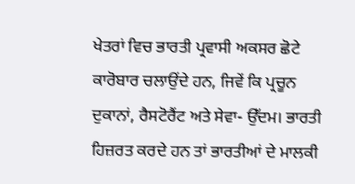ਖੇਤਰਾਂ ਵਿਚ ਭਾਰਤੀ ਪ੍ਰਵਾਸੀ ਅਕਸਰ ਛੋਟੇ ਕਾਰੋਬਾਰ ਚਲਾਉਂਦੇ ਹਨ, ਜਿਵੇਂ ਕਿ ਪ੍ਰਚੂਨ ਦੁਕਾਨਾਂ, ਰੈਸਟੋਰੈਂਟ ਅਤੇ ਸੇਵਾ- ਉੱਦਮ। ਭਾਰਤੀ ਹਿਜ਼ਰਤ ਕਰਦੇ ਹਨ ਤਾਂ ਭਾਰਤੀਆਂ ਦੇ ਮਾਲਕੀ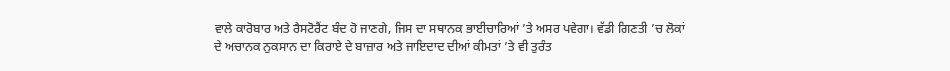ਵਾਲੇ ਕਾਰੋਬਾਰ ਅਤੇ ਰੈਸਟੋਰੈਂਟ ਬੰਦ ਹੋ ਜਾਣਗੇ, ਜਿਸ ਦਾ ਸਥਾਨਕ ਭਾਈਚਾਰਿਆਂ ’ਤੇ ਅਸਰ ਪਵੇਗਾ। ਵੱਡੀ ਗਿਣਤੀ ’ਚ ਲੋਕਾਂ ਦੇ ਅਚਾਨਕ ਨੁਕਸਾਨ ਦਾ ਕਿਰਾਏ ਦੇ ਬਾਜ਼ਾਰ ਅਤੇ ਜਾਇਦਾਦ ਦੀਆਂ ਕੀਮਤਾਂ ’ਤੇ ਵੀ ਤੁਰੰਤ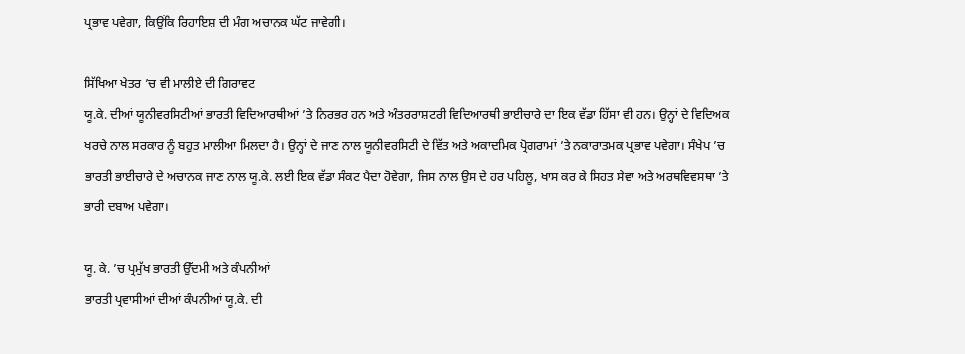ਪ੍ਰਭਾਵ ਪਵੇਗਾ, ਕਿਉਂਕਿ ਰਿਹਾਇਸ਼ ਦੀ ਮੰਗ ਅਚਾਨਕ ਘੱਟ ਜਾਵੇਗੀ।

ਸਿੱਖਿਆ ਖੇਤਰ ’ਚ ਵੀ ਮਾਲੀਏ ਦੀ ਗਿਰਾਵਟ
ਯੂ.ਕੇ. ਦੀਆਂ ਯੂਨੀਵਰਸਿਟੀਆਂ ਭਾਰਤੀ ਵਿਦਿਆਰਥੀਆਂ ’ਤੇ ਨਿਰਭਰ ਹਨ ਅਤੇ ਅੰਤਰਰਾਸ਼ਟਰੀ ਵਿਦਿਆਰਥੀ ਭਾਈਚਾਰੇ ਦਾ ਇਕ ਵੱਡਾ ਹਿੱਸਾ ਵੀ ਹਨ। ਉਨ੍ਹਾਂ ਦੇ ਵਿਦਿਅਕ ਖਰਚੇ ਨਾਲ ਸਰਕਾਰ ਨੂੰ ਬਹੁਤ ਮਾਲੀਆ ਮਿਲਦਾ ਹੈ। ਉਨ੍ਹਾਂ ਦੇ ਜਾਣ ਨਾਲ ਯੂਨੀਵਰਸਿਟੀ ਦੇ ਵਿੱਤ ਅਤੇ ਅਕਾਦਮਿਕ ਪ੍ਰੋਗਰਾਮਾਂ ’ਤੇ ਨਕਾਰਾਤਮਕ ਪ੍ਰਭਾਵ ਪਵੇਗਾ। ਸੰਖੇਪ ’ਚ ਭਾਰਤੀ ਭਾਈਚਾਰੇ ਦੇ ਅਚਾਨਕ ਜਾਣ ਨਾਲ ਯੂ.ਕੇ. ਲਈ ਇਕ ਵੱਡਾ ਸੰਕਟ ਪੈਦਾ ਹੋਵੇਗਾ, ਜਿਸ ਨਾਲ ਉਸ ਦੇ ਹਰ ਪਹਿਲੂ, ਖਾਸ ਕਰ ਕੇ ਸਿਹਤ ਸੇਵਾ ਅਤੇ ਅਰਥਵਿਵਸਥਾ ’ਤੇ ਭਾਰੀ ਦਬਾਅ ਪਵੇਗਾ।

ਯੂ. ਕੇ. ’ਚ ਪ੍ਰਮੁੱਖ ਭਾਰਤੀ ਉੱਦਮੀ ਅਤੇ ਕੰਪਨੀਆਂ
ਭਾਰਤੀ ਪ੍ਰਵਾਸੀਆਂ ਦੀਆਂ ਕੰਪਨੀਆਂ ਯੂ.ਕੇ. ਦੀ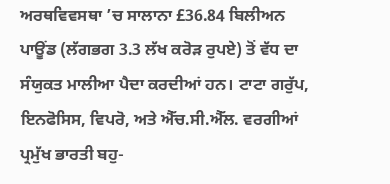ਅਰਥਵਿਵਸਥਾ ’ਚ ਸਾਲਾਨਾ £36.84 ਬਿਲੀਅਨ ਪਾਊਂਡ (ਲੱਗਭਗ 3.3 ਲੱਖ ਕਰੋੜ ਰੁਪਏ) ਤੋਂ ਵੱਧ ਦਾ ਸੰਯੁਕਤ ਮਾਲੀਆ ਪੈਦਾ ਕਰਦੀਆਂ ਹਨ। ਟਾਟਾ ਗਰੁੱਪ, ਇਨਫੋਸਿਸ, ਵਿਪਰੋ, ਅਤੇ ਐੱਚ.ਸੀ.ਐੱਲ. ਵਰਗੀਆਂ ਪ੍ਰਮੁੱਖ ਭਾਰਤੀ ਬਹੁ-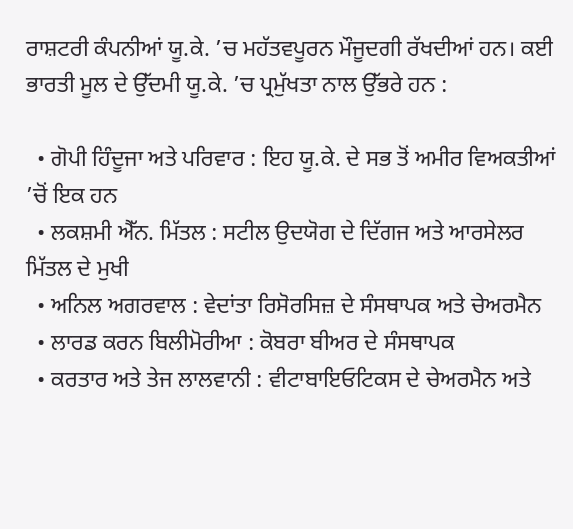ਰਾਸ਼ਟਰੀ ਕੰਪਨੀਆਂ ਯੂ.ਕੇ. ’ਚ ਮਹੱਤਵਪੂਰਨ ਮੌਜੂਦਗੀ ਰੱਖਦੀਆਂ ਹਨ। ਕਈ ਭਾਰਤੀ ਮੂਲ ਦੇ ਉੱਦਮੀ ਯੂ.ਕੇ. ’ਚ ਪ੍ਰਮੁੱਖਤਾ ਨਾਲ ਉੱਭਰੇ ਹਨ :

  • ਗੋਪੀ ਹਿੰਦੂਜਾ ਅਤੇ ਪਰਿਵਾਰ : ਇਹ ਯੂ.ਕੇ. ਦੇ ਸਭ ਤੋਂ ਅਮੀਰ ਵਿਅਕਤੀਆਂ ’ਚੋਂ ਇਕ ਹਨ
  • ਲਕਸ਼ਮੀ ਐੱਨ. ਮਿੱਤਲ : ਸਟੀਲ ਉਦਯੋਗ ਦੇ ਦਿੱਗਜ ਅਤੇ ਆਰਸੇਲਰ ਮਿੱਤਲ ਦੇ ਮੁਖੀ
  • ਅਨਿਲ ਅਗਰਵਾਲ : ਵੇਦਾਂਤਾ ਰਿਸੋਰਸਿਜ਼ ਦੇ ਸੰਸਥਾਪਕ ਅਤੇ ਚੇਅਰਮੈਨ
  • ਲਾਰਡ ਕਰਨ ਬਿਲੀਮੋਰੀਆ : ਕੋਬਰਾ ਬੀਅਰ ਦੇ ਸੰਸਥਾਪਕ
  • ਕਰਤਾਰ ਅਤੇ ਤੇਜ ਲਾਲਵਾਨੀ : ਵੀਟਾਬਾਇਓਟਿਕਸ ਦੇ ਚੇਅਰਮੈਨ ਅਤੇ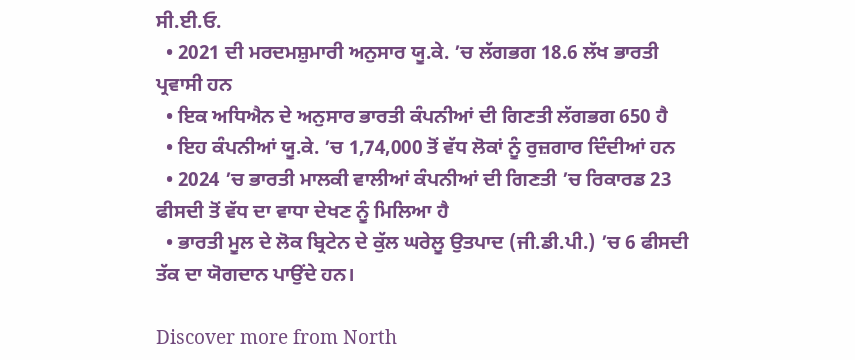ਸੀ.ਈ.ਓ.
  • 2021 ਦੀ ਮਰਦਮਸ਼ੁਮਾਰੀ ਅਨੁਸਾਰ ਯੂ.ਕੇ. ’ਚ ਲੱਗਭਗ 18.6 ਲੱਖ ਭਾਰਤੀ ਪ੍ਰਵਾਸੀ ਹਨ
  • ਇਕ ਅਧਿਐਨ ਦੇ ਅਨੁਸਾਰ ਭਾਰਤੀ ਕੰਪਨੀਆਂ ਦੀ ਗਿਣਤੀ ਲੱਗਭਗ 650 ਹੈ
  • ਇਹ ਕੰਪਨੀਆਂ ਯੂ.ਕੇ. ’ਚ 1,74,000 ਤੋਂ ਵੱਧ ਲੋਕਾਂ ਨੂੰ ਰੁਜ਼ਗਾਰ ਦਿੰਦੀਆਂ ਹਨ
  • 2024 ’ਚ ਭਾਰਤੀ ਮਾਲਕੀ ਵਾਲੀਆਂ ਕੰਪਨੀਆਂ ਦੀ ਗਿਣਤੀ ’ਚ ਰਿਕਾਰਡ 23 ਫੀਸਦੀ ਤੋਂ ਵੱਧ ਦਾ ਵਾਧਾ ਦੇਖਣ ਨੂੰ ਮਿਲਿਆ ਹੈ
  • ਭਾਰਤੀ ਮੂਲ ਦੇ ਲੋਕ ਬ੍ਰਿਟੇਨ ਦੇ ਕੁੱਲ ਘਰੇਲੂ ਉਤਪਾਦ (ਜੀ.ਡੀ.ਪੀ.) ’ਚ 6 ਫੀਸਦੀ ਤੱਕ ਦਾ ਯੋਗਦਾਨ ਪਾਉਂਦੇ ਹਨ।

Discover more from North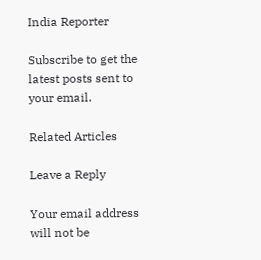India Reporter

Subscribe to get the latest posts sent to your email.

Related Articles

Leave a Reply

Your email address will not be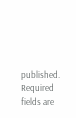published. Required fields are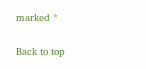marked *

Back to top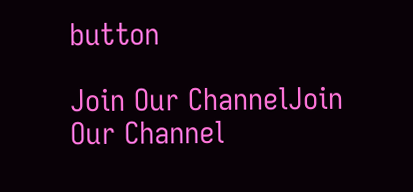button

Join Our ChannelJoin Our Channel